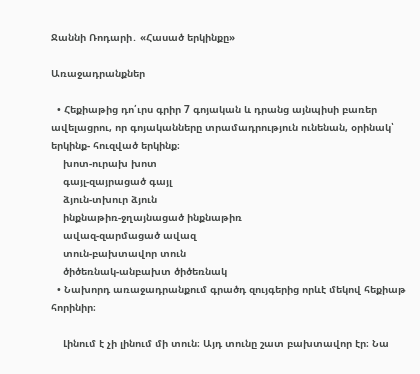Ջաննի Ռոդարի․ «Հասած երկինքը»

Առաջադրանքներ

  • Հեքիաթից դո՛ւրս գրիր 7 գոյական և դրանց այնպիսի բառեր ավելացրու, որ գոյականները տրամադրություն ունենան, օրինակ՝ երկինք- հուզված երկինք։
    խոտ-ուրախ խոտ
    գայլ-զայրացած գայլ
    ձյուն-տխուր ձյուն
    ինքնաթիռ-ջղայնացած ինքնաթիռ
    ավազ-զարմացած ավազ
    տուն-բախտավոր տուն
    ծիծեռնակ-անբախտ ծիծեռնակ
  • Նախորդ առաջադրանքում գրածդ զույգերից որևէ մեկով հեքիաթ հորինիր։

    Լինում է չի լինում մի տուն։ Այդ տունը շատ բախտավոր էր։ Նա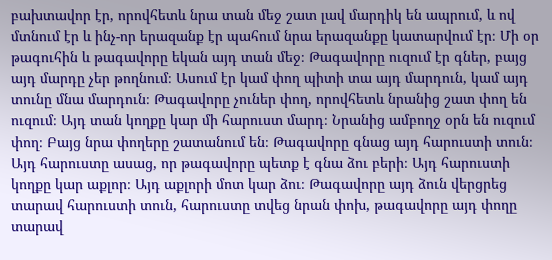բախտավոր էր, որովհետև նրա տան մեջ շատ լավ մարդիկ են ապրում, և ով մտնում էր և ինչ-որ երազանք էր պահում նրա երազանքը կատարվում էր։ Մի օր թագուհին և թագավորը եկան այդ տան մեջ։ Թագավորը ուզում էր գներ, բայց այդ մարդը չեր թողնում։ Ասում էր կամ փող պիտի տա այդ մարդուն, կամ այդ տունը մնա մարդուն։ Թագավորը չուներ փող, որովհետև նրանից շատ փող են ուզում։ Այդ տան կողքը կար մի հարուստ մարդ։ Նրանից ամբողջ օրն են ուզում փող։ Բայց նրա փողերը շատանում են։ Թագավորը գնաց այդ հարուստի տուն։ Այդ հարուստը ասաց, որ թագավորը պետք է գնա ձու բերի։ Այդ հարուստի կողքը կար աքլոր։ Այդ աքլորի մոտ կար ձու։ Թագավորը այդ ձուն վերցրեց տարավ հարուստի տուն, հարուստը տվեց նրան փոխ, թագավորը այդ փողը տարավ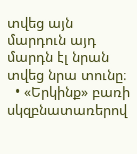տվեց այն մարդուն այդ մարդն էլ նրան տվեց նրա տունը։
  • «Երկինք» բառի սկզբնատառերով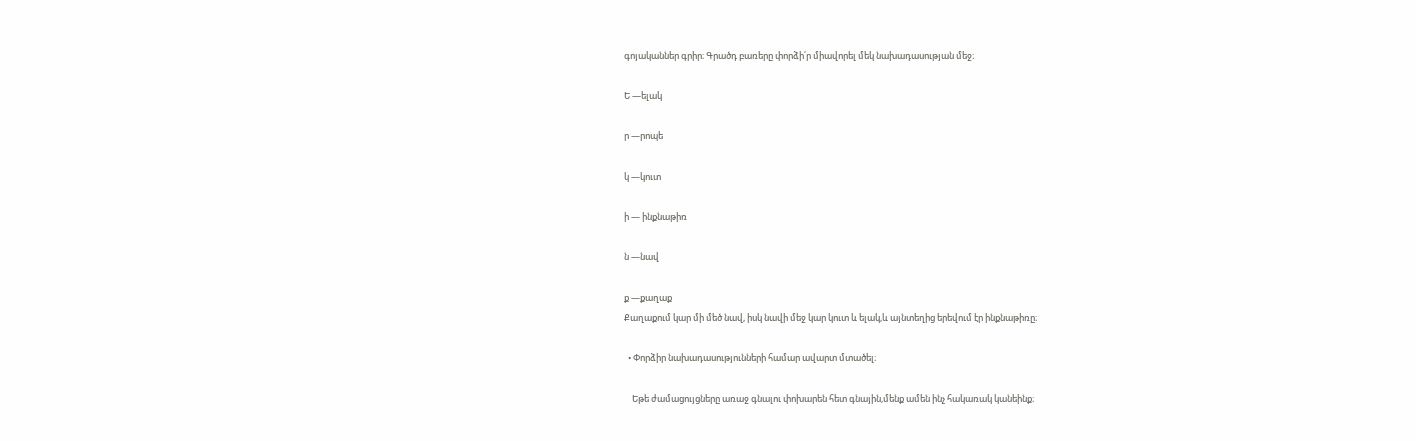գոյականներ գրիր։ Գրածդ բառերը փորձի՛ր միավորել մեկ նախադասության մեջ։

Ե —ելակ

ր —րոպե

կ —կուտ

ի — ինքնաթիռ

ն —նավ

ք —քաղաք
Քաղաքում կար մի մեծ նավ, իսկ նավի մեջ կար կուտ և ելակ,և այնտեղից երեվում էր ինքնաթիռը։

  • Փորձիր նախադասությունների համար ավարտ մտածել։

    Եթե ժամացույցները առաջ գնալու փոխարեն հետ գնային,մենք ամեն ինչ հակառակ կանեինք։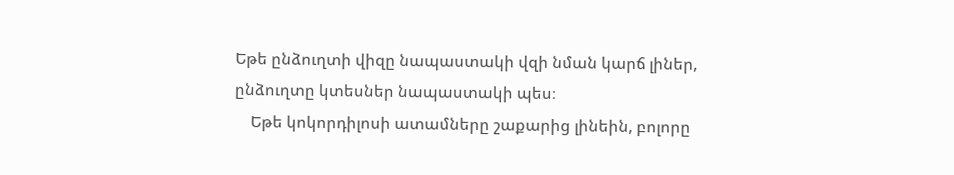Եթե ընձուղտի վիզը նապաստակի վզի նման կարճ լիներ, ընձուղտը կտեսներ նապաստակի պես։
    Եթե կոկորդիլոսի ատամները շաքարից լինեին, բոլորը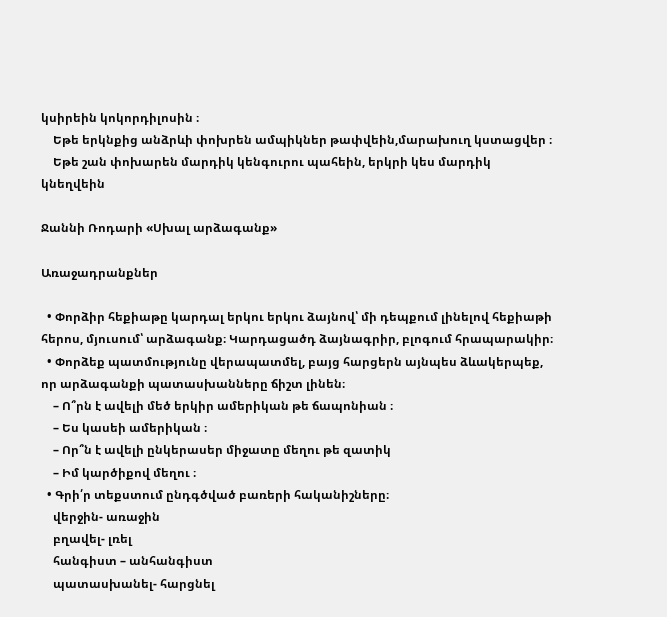կսիրեին կոկորդիլոսին ։
    Եթե երկնքից անձրևի փոխրեն ամպիկներ թափվեին,մարախուղ կստացվեր ։
    Եթե շան փոխարեն մարդիկ կենգուրու պահեին, երկրի կես մարդիկ կնեղվեին

Ջաննի Ռոդարի «Սխալ արձագանք»

Առաջադրանքներ

  • Փորձիր հեքիաթը կարդալ երկու երկու ձայնով՝ մի դեպքում լինելով հեքիաթի հերոս, մյուսում՝ արձագանք։ Կարդացածդ ձայնագրիր, բլոգում հրապարակիր։
  • Փորձեք պատմությունը վերապատմել, բայց հարցերն այնպես ձևակերպեք, որ արձագանքի պատասխանները ճիշտ լինեն։
    – Ո՞րն է ավելի մեծ երկիր ամերիկան թե ճապոնիան ։
    – Ես կասեի ամերիկան ։
    – Որ՞ն է ավելի ընկերասեր միջատը մեղու թե զատիկ
    – Իմ կարծիքով մեղու ։
  • Գրի՛ր տեքստում ընդգծված բառերի հականիշները։
    վերջին- առաջին
    բղավել- լռել
    հանգիստ – անհանգիստ
    պատասխանել- հարցնել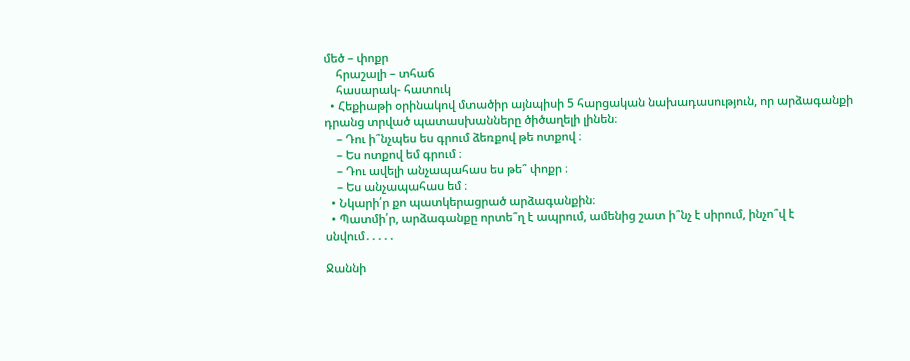մեծ – փոքր
    հրաշալի – տհաճ
    հասարակ- հատուկ
  • Հեքիաթի օրինակով մտածիր այնպիսի 5 հարցական նախադասություն, որ արձագանքի դրանց տրված պատասխանները ծիծաղելի լինեն։
    – Դու ի՞նչպես ես գրում ձեռքով թե ոտքով ։
    – Ես ոտքով եմ գրում ։
    – Դու ավելի անչապահաս ես թե՞ փոքր ։
    – Ես անչապահաս եմ ։
  • Նկարի՛ր քո պատկերացրած արձագանքին։
  • Պատմի՛ր, արձագանքը որտե՞ղ է ապրում, ամենից շատ ի՞նչ է սիրում, ինչո՞վ է սնվում․․․․․

Ջաննի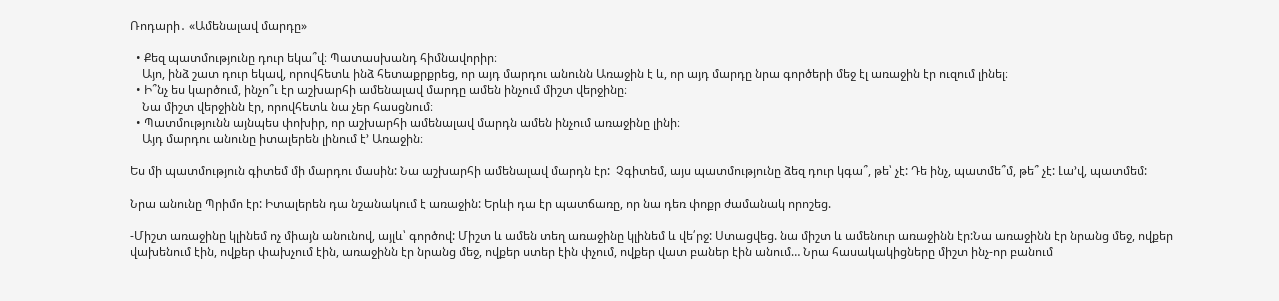Ռոդարի․ «Ամենալավ մարդը»

  • Քեզ պատմությունը դուր եկա՞վ։ Պատասխանդ հիմնավորիր։
    Այո, ինձ շատ դուր եկավ, որովհետև ինձ հետաքրքրեց, որ այդ մարդու անունն Առաջին է և, որ այդ մարդը նրա գործերի մեջ էլ առաջին էր ուզում լինել։
  • Ի՞նչ ես կարծում, ինչո՞ւ էր աշխարհի ամենալավ մարդը ամեն ինչում միշտ վերջինը։
    Նա միշտ վերջինն էր, որովհետև նա չեր հասցնում։
  • Պատմությունն այնպես փոխիր, որ աշխարհի ամենալավ մարդն ամեն ինչում առաջինը լինի։
    Այդ մարդու անունը իտալերեն լինում է’ Առաջին։

Ես մի պատմություն գիտեմ մի մարդու մասին: Նա աշխարհի ամենալավ մարդն էր:  Չգիտեմ, այս պատմությունը ձեզ դուր կգա՞, թե՝ չէ: Դե ինչ, պատմե՞մ, թե՞ չէ: Լա’վ, պատմեմ:

Նրա անունը Պրիմո էր: Իտալերեն դա նշանակում է առաջին: Երևի դա էր պատճառը, որ նա դեռ փոքր ժամանակ որոշեց.

-Միշտ առաջինը կլինեմ ոչ միայն անունով, այլև՝ գործով: Միշտ և ամեն տեղ առաջինը կլինեմ և վե՛րջ: Ստացվեց. նա միշտ և ամենուր առաջինն էր:Նա առաջինն էր նրանց մեջ, ովքեր վախենում էին, ովքեր փախչում էին, առաջինն էր նրանց մեջ, ովքեր ստեր էին փչում, ովքեր վատ բաներ էին անում… Նրա հասակակիցները միշտ ինչ-որ բանում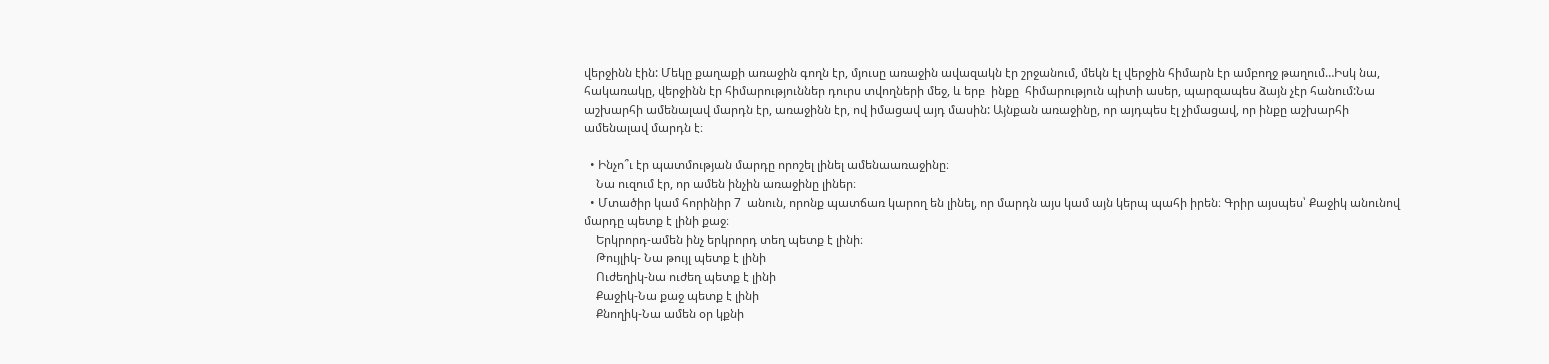վերջինն էին: Մեկը քաղաքի առաջին գողն էր, մյուսը առաջին ավազակն էր շրջանում, մեկն էլ վերջին հիմարն էր ամբողջ թաղում…Իսկ նա, հակառակը, վերջինն էր հիմարություններ դուրս տվողների մեջ, և երբ  ինքը  հիմարություն պիտի ասեր, պարզապես ձայն չէր հանում:Նա աշխարհի ամենալավ մարդն էր, առաջինն էր, ով իմացավ այդ մասին: Այնքան առաջինը, որ այդպես էլ չիմացավ, որ ինքը աշխարհի ամենալավ մարդն է։

  • Ինչո՞ւ էր պատմության մարդը որոշել լինել ամենաառաջինը։
    Նա ուզում էր, որ ամեն ինչին առաջինը լիներ։
  • Մտածիր կամ հորինիր 7  անուն, որոնք պատճառ կարող են լինել, որ մարդն այս կամ այն կերպ պահի իրեն։ Գրիր այսպես՝ Քաջիկ անունով մարդը պետք է լինի քաջ։
    Երկրորդ-ամեն ինչ երկրորդ տեղ պետք է լինի։
    Թույլիկ- Նա թույլ պետք է լինի
    Ուժեղիկ-նա ուժեղ պետք է լինի
    Քաջիկ-Նա քաջ պետք է լինի
    Քնողիկ-Նա ամեն օր կքնի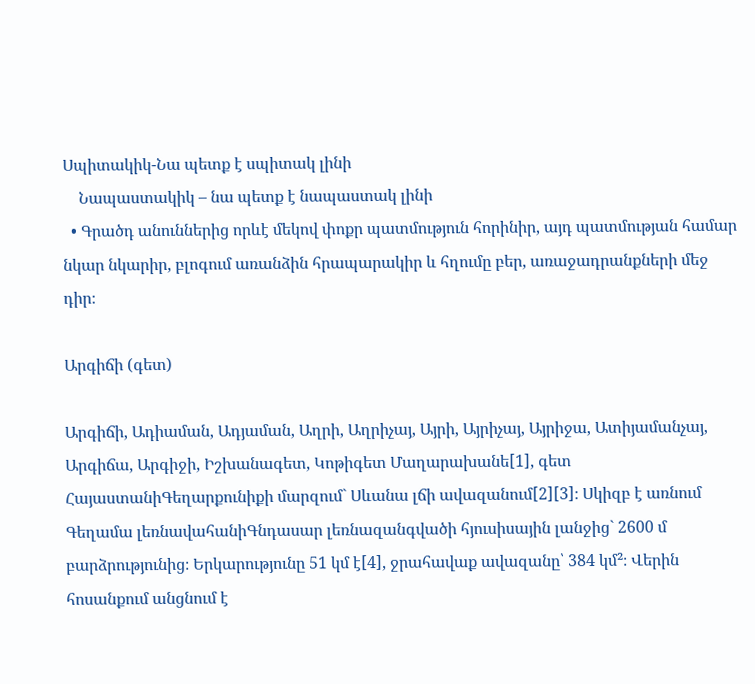Սպիտակիկ-Նա պետք է սպիտակ լինի
    Նապաստակիկ – նա պետք է նապաստակ լինի
  • Գրածդ անուններից որևէ մեկով փոքր պատմություն հորինիր, այդ պատմության համար նկար նկարիր, բլոգում առանձին հրապարակիր և հղումը բեր, առաջադրանքների մեջ դիր։

Արգիճի (գետ)

Արգիճի, Ադիաման, Ադյաման, Աղրի, Աղրիչայ, Այրի, Այրիչայ, Այրիջա, Ատիյամանչայ, Արգիճա, Արգիջի, Իշխանագետ, Կոթիգետ Մաղարախանե[1], գետ ՀայաստանիԳեղարքունիքի մարզում` Սևանա լճի ավազանում[2][3]։ Սկիզբ է առնում Գեղամա լեռնավահանիԳնդասար լեռնազանգվածի հյուսիսային լանջից` 2600 մ բարձրությունից։ Երկարությունը 51 կմ է[4], ջրահավաք ավազանը՝ 384 կմ²։ Վերին հոսանքում անցնում է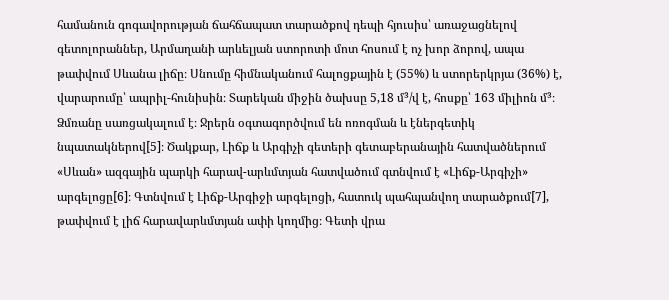համանուն գոգավորության ճահճապատ տարածքով դեպի հյուսիս՝ առաջացնելով գետոլորաններ, Արմաղանի արևելյան ստորոտի մոտ հոսում է ոչ խոր ձորով, ապա թափվում Սևանա լիճը։ Սնումը հիմնականում հալոցքային է (55%) և ստորերկրյա (36%) է, վարարումը՝ ապրիլ-հունիսին։ Տարեկան միջին ծախսը 5,18 մ³/վ է, հոսքը՝ 163 միլիոն մ³։ Ձմռանը սառցակալում է։ Ջրերն օգտագործվում են ոռոգման և էներգետիկ նպատակներով[5]։ Ծակքար, Լիճք և Արգիչի գետերի գետաբերանային հատվածներում «Սևան» ազգային պարկի հարավ-արևմտյան հատվածում գտնվում է «Լիճք-Արգիչի» արգելոցը[6]։ Գտնվում է Լիճք-Արգիջի արգելոցի, հատուկ պահպանվող տարածքում[7], թափվում է լիճ հարավարևմտյան ափի կողմից։ Գետի վրա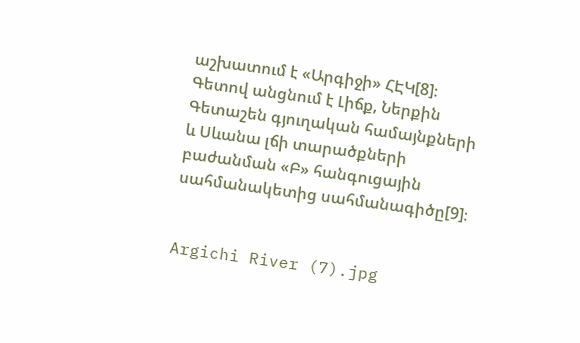աշխատում է «Արգիջի» ՀԷԿ[8]։ Գետով անցնում է Լիճք, Ներքին Գետաշեն գյուղական համայնքների և Սևանա լճի տարածքների բաժանման «Բ» հանգուցային սահմանակետից սահմանագիծը[9]։


Argichi River (7).jpg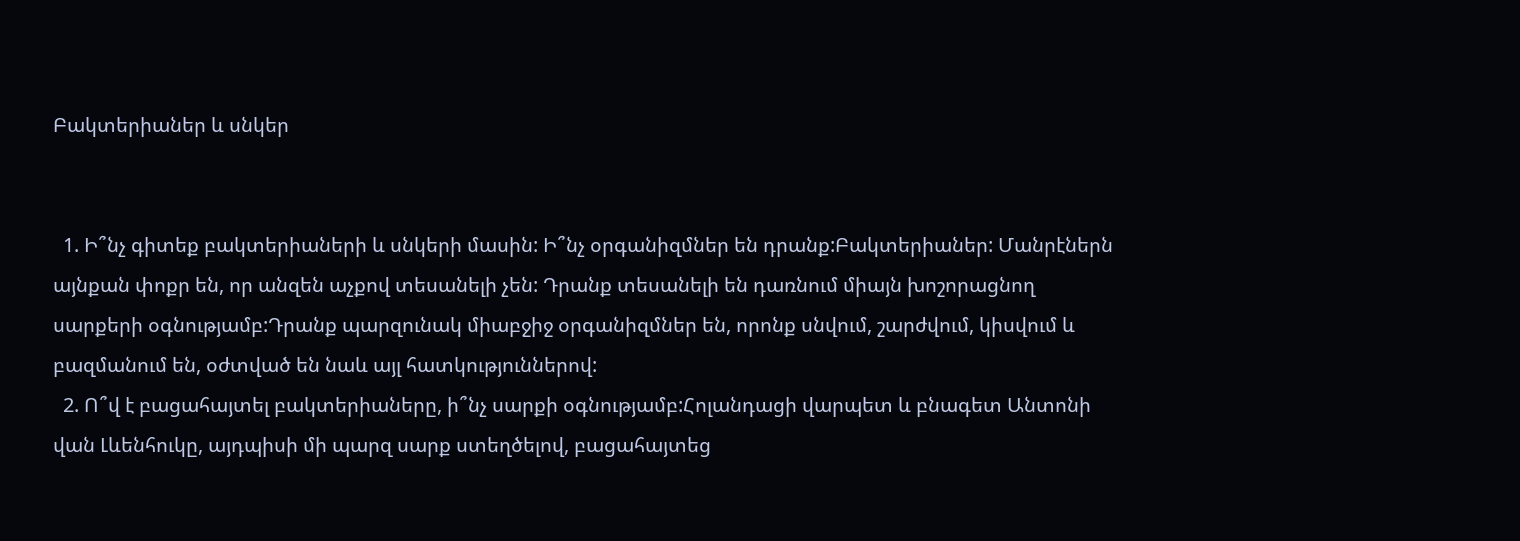Բակտերիաներ և սնկեր


  1. Ի՞նչ գիտեք բակտերիաների և սնկերի մասին: Ի՞նչ օրգանիզմներ են դրանք:Բակտերիաներ: Մանրէներն այնքան փոքր են, որ անզեն աչքով տեսանելի չեն: Դրանք տեսանելի են դառնում միայն խոշորացնող սարքերի օգնությամբ:Դրանք պարզունակ միաբջիջ օրգանիզմներ են, որոնք սնվում, շարժվում, կիսվում և բազմանում են, օժտված են նաև այլ հատկություններով:
  2. Ո՞վ է բացահայտել բակտերիաները, ի՞նչ սարքի օգնությամբ:Հոլանդացի վարպետ և բնագետ Անտոնի վան Լևենհուկը, այդպիսի մի պարզ սարք ստեղծելով, բացահայտեց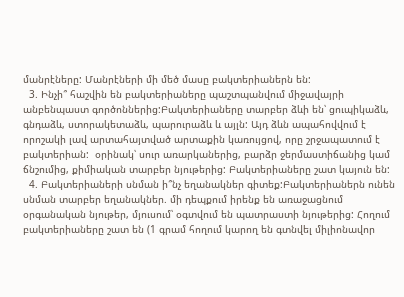մանրէները: Մանրէների մի մեծ մասը բակտերիաներն են:
  3. Ինչի՞ հաշվին են բակտերիաները պաշտպանվում միջավայրի անբենպաստ գործոններից:Բակտերիաները տարբեր ձևի են՝ ցուպիկաձև, գնդաձև, ստորակետաձև, պարուրաձև և այլն: Այդ ձևն ապահովվում է որոշակի լավ արտահայտված արտաքին կառույցով, որը շրջապատում է բակտերիան:  օրինակ՝ սուր առարկաներից, բարձր ջերմաստիճանից կամ ճնշումից, քիմիական տարբեր նյութերից: Բակտերիաները շատ կայուն են:
  4. Բակտերիաների սնման ի՞նչ եղանակներ գիտեք:Բակտերիաներն ունեն սնման տարբեր եղանակներ. մի դեպքում իրենք են առաջացնում օրգանական նյութեր, մյուսում՝ օգտվում են պատրաստի նյութերից: Հողում բակտերիաները շատ են (1 գրամ հողում կարող են գտնվել միլիոնավոր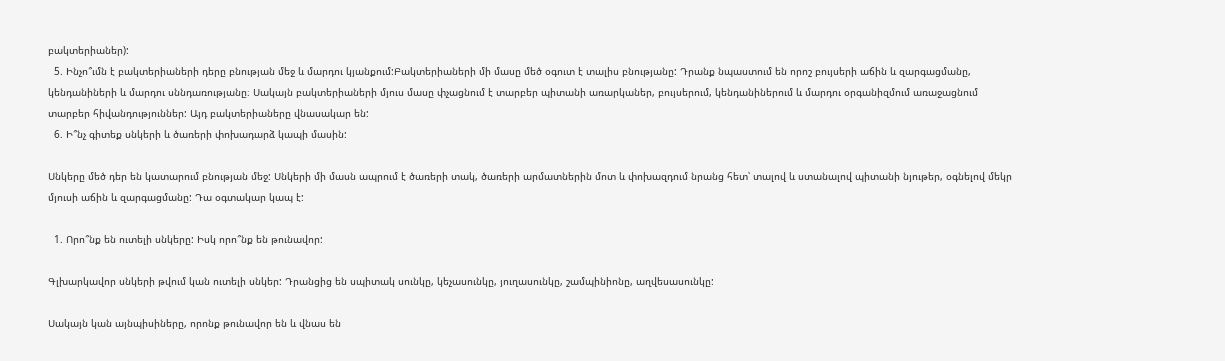բակտերիաներ):
  5. Ինչո՞ւմն է բակտերիաների դերը բնության մեջ և մարդու կյանքում:Բակտերիաների մի մասը մեծ օգուտ է տալիս բնությանը: Դրանք նպաստում են որոշ բույսերի աճին և զարգացմանը, կենդանիների և մարդու սննդառությանը։ Սակայն բակտերիաների մյուս մասը փչացնում է տարբեր պիտանի առարկաներ, բույսերում, կենդանիներում և մարդու օրգանիզմում առաջացնում տարբեր հիվանդություններ: Այդ բակտերիաները վնասակար են:
  6. Ի՞նչ գիտեք սնկերի և ծառերի փոխադարձ կապի մասին:

Սնկերը մեծ դեր են կատարում բնության մեջ: Սնկերի մի մասն ապրում է ծառերի տակ, ծառերի արմատներին մոտ և փոխազդում նրանց հետ՝ տալով և ստանալով պիտանի նյութեր, օգնելով մեկր մյուսի աճին և զարգացմանը: Դա օգտակար կապ է:

  1. Որո՞նք են ուտելի սնկերը: Իսկ որո՞նք են թունավոր:

Գլխարկավոր սնկերի թվում կան ուտելի սնկեր: Դրանցից են սպիտակ սունկը, կեչասունկը, յուղասունկը, շամպինիոնը, աղվեսասունկը:

Սակայն կան այնպիսիները, որոնք թունավոր են և վնաս են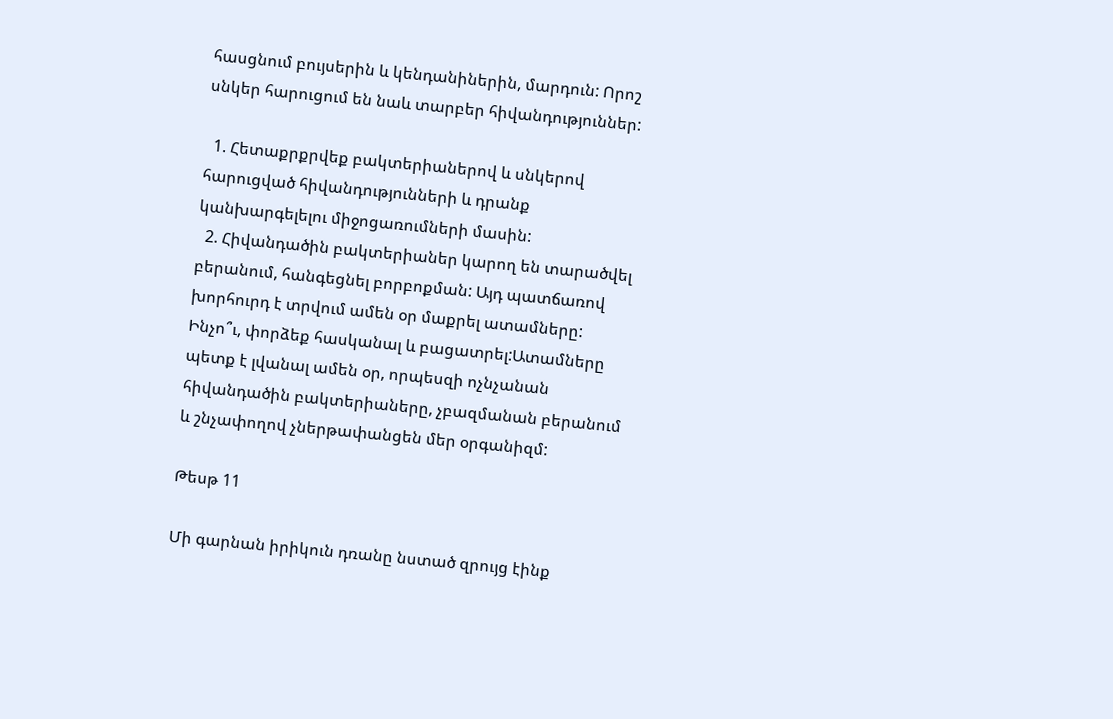հասցնում բույսերին և կենդանիներին, մարդուն: Որոշ սնկեր հարուցում են նաև տարբեր հիվանդություններ:

  1. Հետաքրքրվեք բակտերիաներով և սնկերով հարուցված հիվանդությունների և դրանք կանխարգելելու միջոցառումների մասին:
  2. Հիվանդածին բակտերիաներ կարող են տարածվել բերանում, հանգեցնել բորբոքման: Այդ պատճառով խորհուրդ է տրվում ամեն օր մաքրել ատամները: Ինչո՞ւ, փորձեք հասկանալ և բացատրել:Ատամները պետք է լվանալ ամեն օր, որպեսզի ոչնչանան հիվանդածին բակտերիաները, չբազմանան բերանում և շնչափողով չներթափանցեն մեր օրգանիզմ:

Թեսթ 11

Մի գարնան իրիկուն դռանը նստած զրույց էինք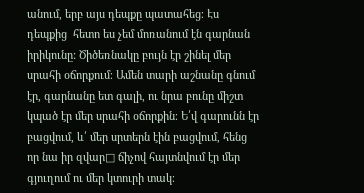անում, երբ այս դեպքը պատահեց։ Էս դեպքից  հետո ես չեմ մոռանում էն գարնան իրիկունը: Ծիծեռնակը բույն էր շինել մեր սրահի օճորքում։ Ամեն տարի աշնանը գնում էր, գարնանը ետ գալի, ու նրա բունը միշտ կպած էր մեր սրահի օճորքին։ Ե՛վ գարունն էր բացվում, և՛ մեր սրտերն էին բացվում, հենց որ նա իր զվար□ ճիչով հայտնվում էր մեր գյուղում ու մեր կտուրի տակ։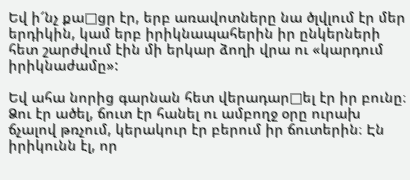Եվ ի՜նչ քա□ցր էր, երբ առավոտները նա ծլվլում էր մեր երդիկին, կամ երբ իրիկնապահերին իր ընկերների հետ շարժվում էին մի երկար ձողի վրա ու «կարդում իրիկնաժամը»:

Եվ ահա նորից գարնան հետ վերադար□ել էր իր բունը։ Ձու էր ածել, ճուտ էր հանել ու ամբողջ օրը ուրախ ճչալով թռչում, կերակուր էր բերում իր ճուտերին։ Էն իրիկունն էլ, որ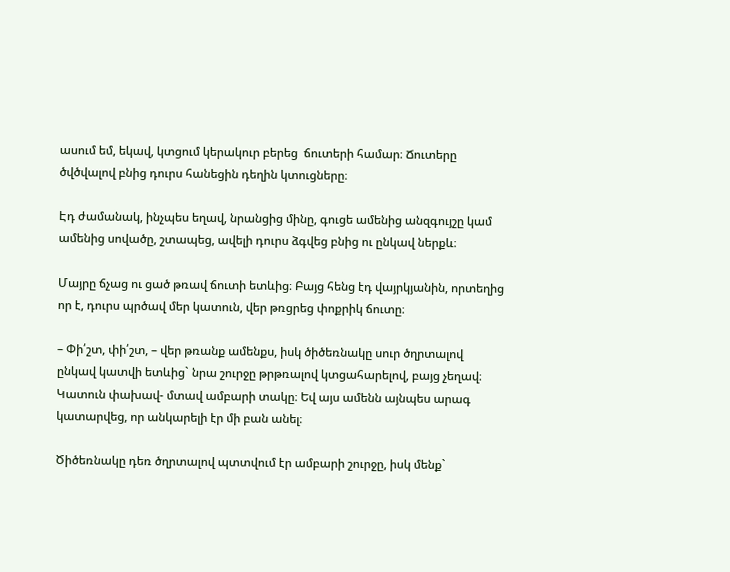ասում եմ, եկավ, կտցում կերակուր բերեց  ճուտերի համար։ Ճուտերը ծվծվալով բնից դուրս հանեցին դեղին կտուցները։

Էդ ժամանակ, ինչպես եղավ, նրանցից մինը, գուցե ամենից անզգույշը կամ ամենից սովածը, շտապեց, ավելի դուրս ձգվեց բնից ու ընկավ ներքև։

Մայրը ճչաց ու ցած թռավ ճուտի ետևից։ Բայց հենց էդ վայրկյանին, որտեղից որ է, դուրս պրծավ մեր կատուն, վեր թռցրեց փոքրիկ ճուտը։

– Փի՛շտ, փի՛շտ, – վեր թռանք ամենքս, իսկ ծիծեռնակը սուր ծղրտալով ընկավ կատվի ետևից` նրա շուրջը թրթռալով կտցահարելով, բայց չեղավ։ Կատուն փախավ- մտավ ամբարի տակը։ Եվ այս ամենն այնպես արագ կատարվեց, որ անկարելի էր մի բան անել։

Ծիծեռնակը դեռ ծղրտալով պտտվում էր ամբարի շուրջը, իսկ մենք`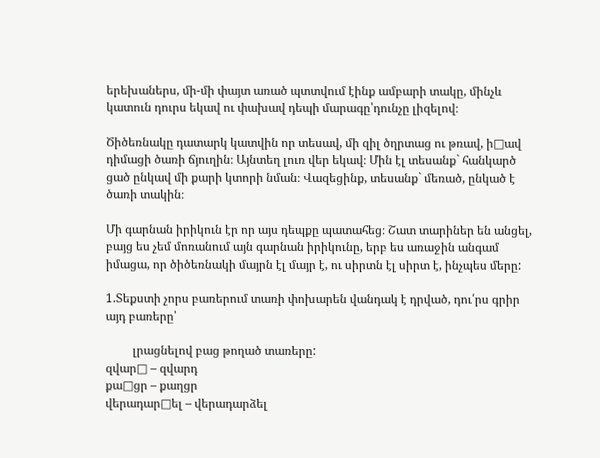երեխաներս, մի-մի փայտ առած պտտվում էինք ամբարի տակը, մինչև կատուն դուրս եկավ ու փախավ դեպի մարագը՝դունչը լիզելով։

Ծիծեռնակը դատարկ կատվին որ տեսավ, մի զիլ ծղրտաց ու թռավ, ի□ավ դիմացի ծառի ճյուղին։ Այնտեղ լուռ վեր եկավ։ Մին էլ տեսանք` հանկարծ ցած ընկավ մի քարի կտորի նման։ Վազեցինք, տեսանք` մեռած, ընկած է ծառի տակին։

Մի գարնան իրիկուն էր որ այս դեպքը պատահեց։ Շատ տարիներ են անցել, բայց ես չեմ մոռանում այն գարնան իրիկունը, երբ ես առաջին անգամ իմացա, որ ծիծեռնակի մայրն էլ մայր է, ու սիրտն էլ սիրտ է, ինչպես մերը:

1.Տեքստի չորս բառերում տառի փոխարեն վանդակ է դրված, դու՛րս գրիր այդ բառերը՝

         լրացնելով բաց թողած տառերը:
զվար□ – զվարդ
քա□ցր – քաղցր
վերադար□ել – վերադարձել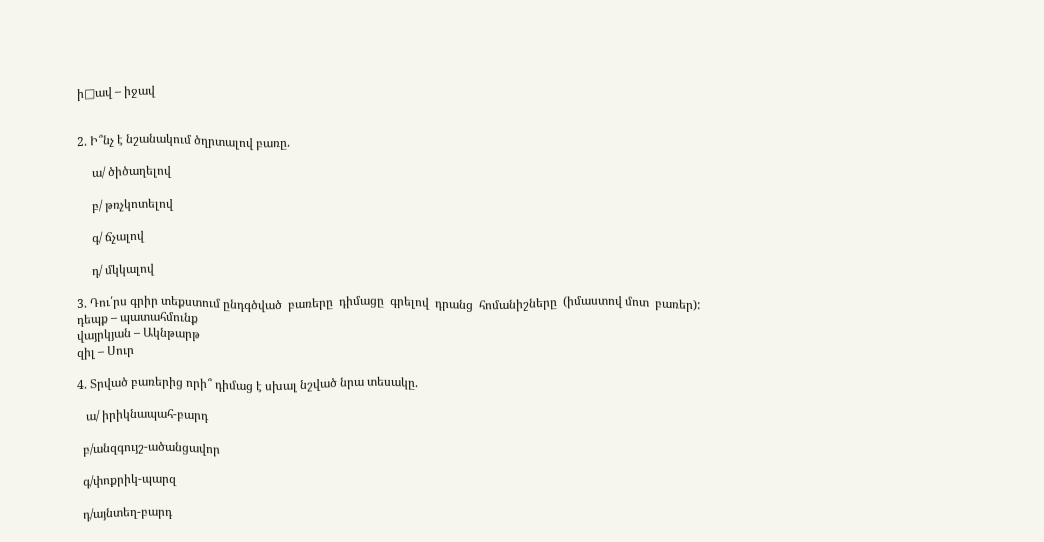ի□ավ – իջավ


2. Ի՞նչ է նշանակում ծղրտալով բառը.

     ա/ ծիծաղելով

     բ/ թռչկոտելով

     գ/ ճչալով

     դ/ մկկալով

3. Դու՛րս գրիր տեքստում ընդգծված  բառերը  դիմացը  գրելով  դրանց  հոմանիշները  (իմաստով մոտ  բառեր):
դեպք – պատահմունք
վայրկյան – Ակնթարթ
զիլ – Սուր

4. Տրված բառերից որի՞ դիմաց է սխալ նշված նրա տեսակը.

   ա/ իրիկնապահ-բարդ

  բ/անզգույշ-ածանցավոր

  գ/փոքրիկ-պարզ

  դ/այնտեղ-բարդ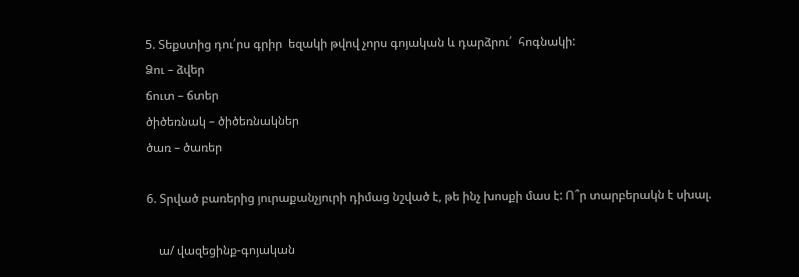5. Տեքստից դու՛րս գրիր  եզակի թվով չորս գոյական և դարձրու՛  հոգնակի:
Ձու – ձվեր
ճուտ – ճտեր
ծիծեռնակ – ծիծեռնակներ
ծառ – ծառեր

6. Տրված բառերից յուրաքանչյուրի դիմաց նշված է, թե ինչ խոսքի մաս է: Ո՞ր տարբերակն է սխալ.

    ա/ վազեցինք-գոյական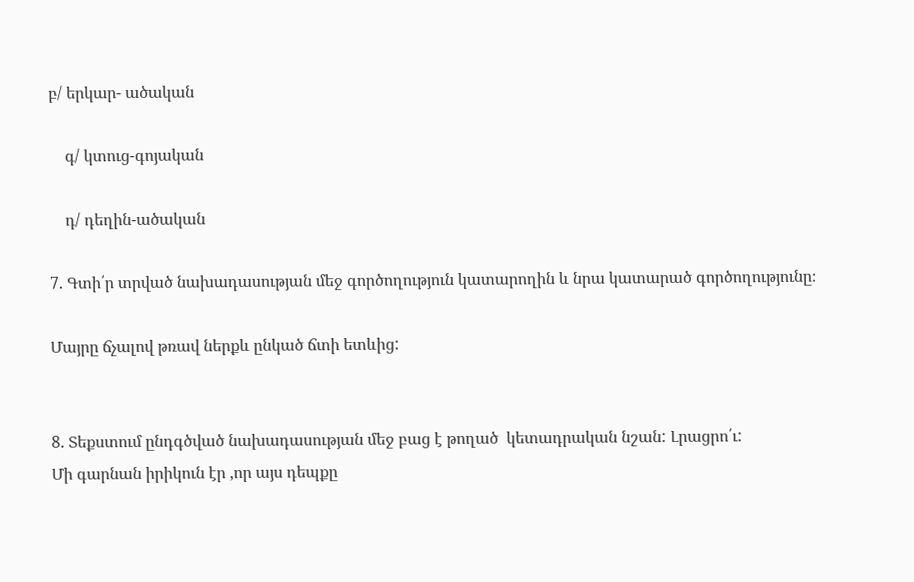բ/ երկար- ածական

    գ/ կտուց-գոյական

    դ/ դեղին-ածական

7. Գտի՛ր տրված նախադասության մեջ գործողություն կատարողին և նրա կատարած գործողությունը։

Մայրը ճչալով թռավ ներքև ընկած ճտի ետևից:


8. Տեքստում ընդգծված նախադասության մեջ բաց է թողած  կետադրական նշան: Լրացրո՛ւ:
Մի գարնան իրիկուն էր ,որ այս դեպքը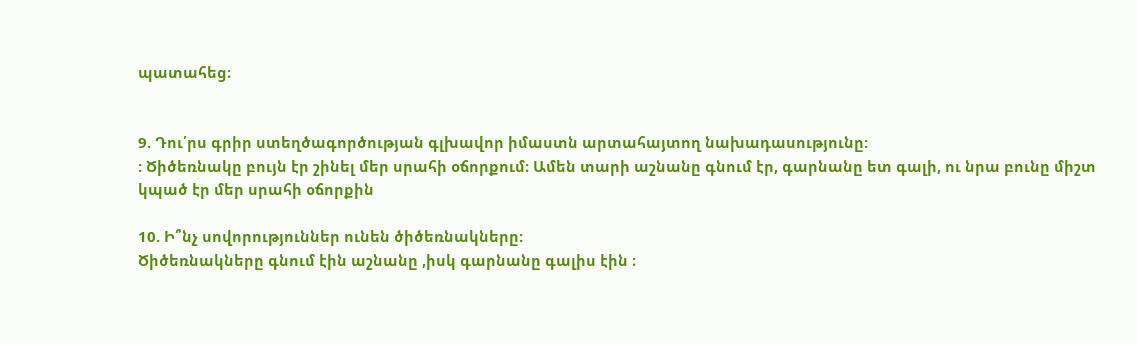պատահեց։


9. Դու՛րս գրիր ստեղծագործության գլխավոր իմաստն արտահայտող նախադասությունը:
: Ծիծեռնակը բույն էր շինել մեր սրահի օճորքում։ Ամեն տարի աշնանը գնում էր, գարնանը ետ գալի, ու նրա բունը միշտ կպած էր մեր սրահի օճորքին

10. Ի՞նչ սովորություններ ունեն ծիծեռնակները:
Ծիծեռնակները գնում էին աշնանը ,իսկ գարնանը գալիս էին ։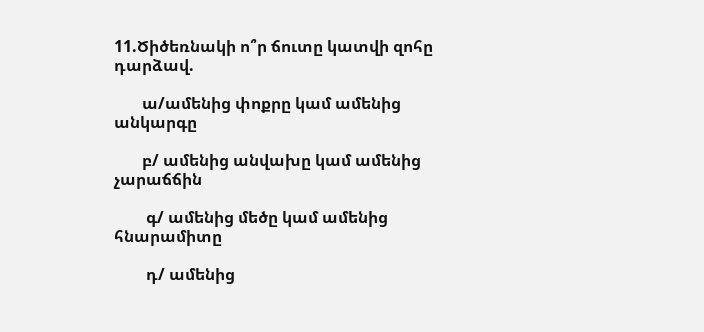11.Ծիծեռնակի ո՞ր ճուտը կատվի զոհը դարձավ.

       ա/ամենից փոքրը կամ ամենից անկարգը

       բ/ ամենից անվախը կամ ամենից չարաճճին

        գ/ ամենից մեծը կամ ամենից հնարամիտը

        դ/ ամենից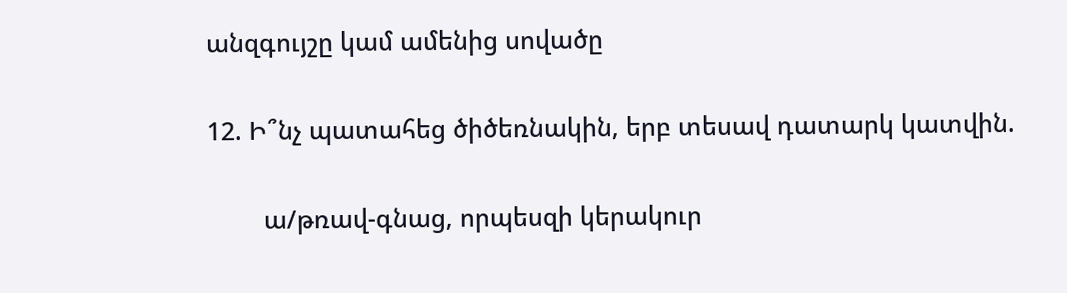անզգույշը կամ ամենից սովածը

12. Ի՞նչ պատահեց ծիծեռնակին, երբ տեսավ դատարկ կատվին.

        ա/թռավ-գնաց, որպեսզի կերակուր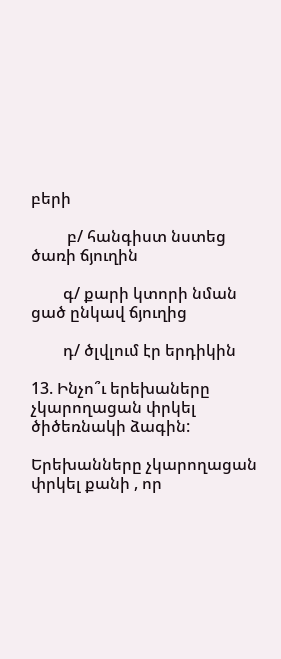բերի

         բ/ հանգիստ նստեց ծառի ճյուղին

        գ/ քարի կտորի նման ցած ընկավ ճյուղից

        դ/ ծլվլում էր երդիկին

13. Ինչո՞ւ երեխաները չկարողացան փրկել ծիծեռնակի ձագին:

Երեխանները չկարողացան փրկել քանի , որ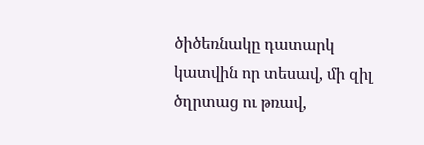ծիծեռնակը դատարկ կատվին որ տեսավ, մի զիլ ծղրտաց ու թռավ,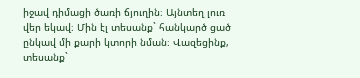իջավ դիմացի ծառի ճյուղին։ Այնտեղ լուռ վեր եկավ։ Մին էլ տեսանք` հանկարծ ցած ընկավ մի քարի կտորի նման։ Վազեցինք, տեսանք`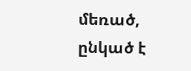մեռած, ընկած է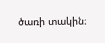ծառի տակին։